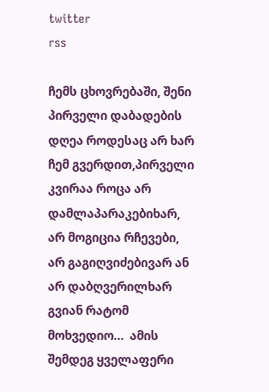twitter
rss

ჩემს ცხოვრებაში, შენი პირველი დაბადების დღეა როდესაც არ ხარ ჩემ გვერდით,პირველი კვირაა როცა არ დამლაპარაკებიხარ, არ მოგიცია რჩევები, არ გაგიღვიძებივარ ან არ დაბღვერილხარ გვიან რატომ მოხვედიო…  ამის შემდეგ ყველაფერი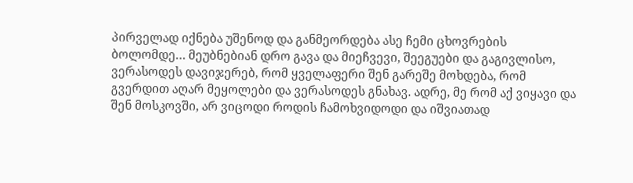პირველად იქნება უშენოდ და განმეორდება ასე ჩემი ცხოვრების ბოლომდე… მეუბნებიან დრო გავა და მიეჩვევი, შეეგუები და გაგივლისო, ვერასოდეს დავიჯერებ, რომ ყველაფერი შენ გარეშე მოხდება, რომ გვერდით აღარ მეყოლები და ვერასოდეს გნახავ. ადრე, მე რომ აქ ვიყავი და შენ მოსკოვში, არ ვიცოდი როდის ჩამოხვიდოდი და იშვიათად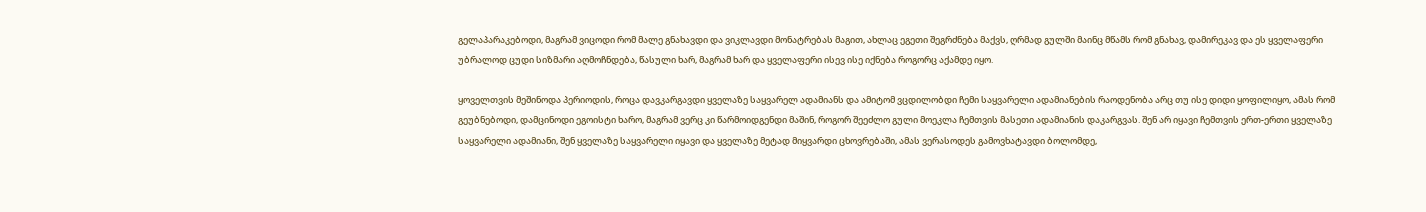გელაპარაკებოდი, მაგრამ ვიცოდი რომ მალე გნახავდი და ვიკლავდი მონატრებას მაგით, ახლაც ეგეთი შეგრძნება მაქვს, ღრმად გულში მაინც მწამს რომ გნახავ, დამირეკავ და ეს ყველაფერი უბრალოდ ცუდი სიზმარი აღმოჩნდება, წასული ხარ, მაგრამ ხარ და ყველაფერი ისევ ისე იქნება როგორც აქამდე იყო.

ყოველთვის მეშინოდა პერიოდის, როცა დავკარგავდი ყველაზე საყვარელ ადამიანს და ამიტომ ვცდილობდი ჩემი საყვარელი ადამიანების რაოდენობა არც თუ ისე დიდი ყოფილიყო, ამას რომ გეუბნებოდი, დამცინოდი ეგოისტი ხარო, მაგრამ ვერც კი წარმოიდგენდი მაშინ, როგორ შეეძლო გული მოეკლა ჩემთვის მასეთი ადამიანის დაკარგვას. შენ არ იყავი ჩემთვის ერთ-ერთი ყველაზე საყვარელი ადამიანი, შენ ყველაზე საყვარელი იყავი და ყველაზე მეტად მიყვარდი ცხოვრებაში, ამას ვერასოდეს გამოვხატავდი ბოლომდე,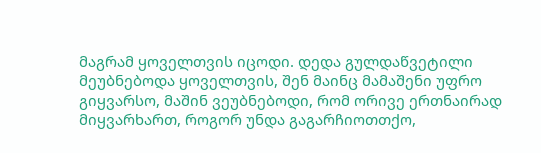მაგრამ ყოველთვის იცოდი. დედა გულდაწვეტილი მეუბნებოდა ყოველთვის, შენ მაინც მამაშენი უფრო გიყვარსო, მაშინ ვეუბნებოდი, რომ ორივე ერთნაირად მიყვარხართ, როგორ უნდა გაგარჩიოთთქო,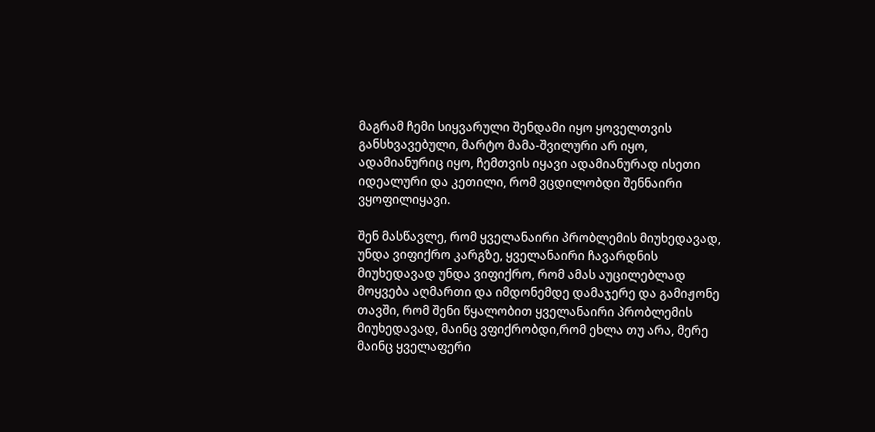მაგრამ ჩემი სიყვარული შენდამი იყო ყოველთვის განსხვავებული, მარტო მამა-შვილური არ იყო, ადამიანურიც იყო, ჩემთვის იყავი ადამიანურად ისეთი იდეალური და კეთილი, რომ ვცდილობდი შენნაირი ვყოფილიყავი.

შენ მასწავლე, რომ ყველანაირი პრობლემის მიუხედავად, უნდა ვიფიქრო კარგზე, ყველანაირი ჩავარდნის მიუხედავად უნდა ვიფიქრო, რომ ამას აუცილებლად მოყვება აღმართი და იმდონემდე დამაჯერე და გამიჟონე თავში, რომ შენი წყალობით ყველანაირი პრობლემის მიუხედავად, მაინც ვფიქრობდი,რომ ეხლა თუ არა, მერე მაინც ყველაფერი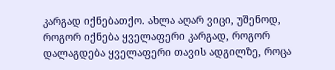კარგად იქნებათქო. ახლა აღარ ვიცი, უშენოდ, როგორ იქნება ყველაფერი კარგად, როგორ დალაგდება ყველაფერი თავის ადგილზე, როცა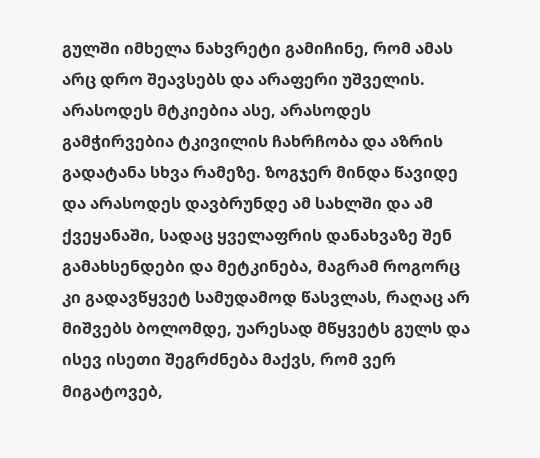გულში იმხელა ნახვრეტი გამიჩინე, რომ ამას არც დრო შეავსებს და არაფერი უშველის. არასოდეს მტკიებია ასე, არასოდეს გამჭირვებია ტკივილის ჩახრჩობა და აზრის გადატანა სხვა რამეზე. ზოგჯერ მინდა წავიდე და არასოდეს დავბრუნდე ამ სახლში და ამ ქვეყანაში, სადაც ყველაფრის დანახვაზე შენ გამახსენდები და მეტკინება, მაგრამ როგორც კი გადავწყვეტ სამუდამოდ წასვლას, რაღაც არ მიშვებს ბოლომდე, უარესად მწყვეტს გულს და ისევ ისეთი შეგრძნება მაქვს, რომ ვერ მიგატოვებ,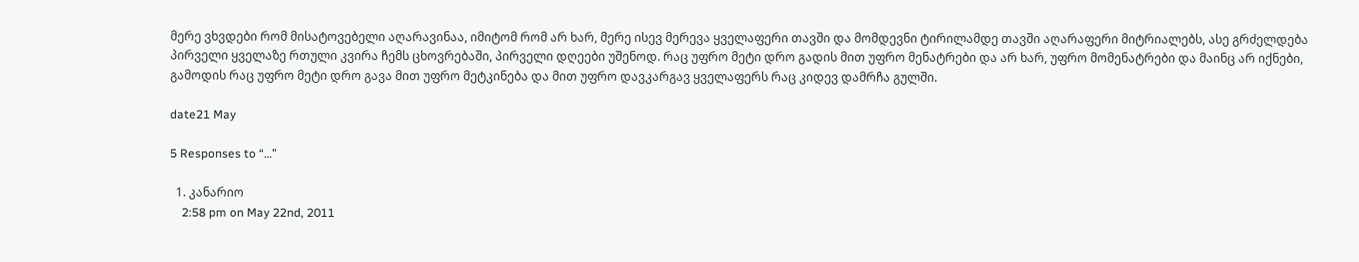მერე ვხვდები რომ მისატოვებელი აღარავინაა, იმიტომ რომ არ ხარ, მერე ისევ მერევა ყველაფერი თავში და მომდევნი ტირილამდე თავში აღარაფერი მიტრიალებს, ასე გრძელდება პირველი ყველაზე რთული კვირა ჩემს ცხოვრებაში, პირველი დღეები უშენოდ. რაც უფრო მეტი დრო გადის მით უფრო მენატრები და არ ხარ, უფრო მომენატრები და მაინც არ იქნები, გამოდის რაც უფრო მეტი დრო გავა მით უფრო მეტკინება და მით უფრო დავკარგავ ყველაფერს რაც კიდევ დამრჩა გულში.

date21 May

5 Responses to “…”

  1. კანარიო
    2:58 pm on May 22nd, 2011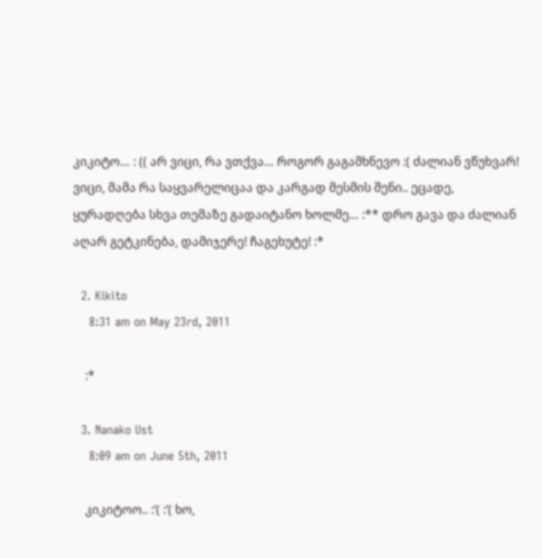კიკიტო… : (( არ ვიცი, რა ვთქვა… როგორ გაგამხნევო :( ძალიან ვწუხვარ! ვიცი, მამა რა საყვარელიცაა და კარგად მესმის შენი.. ეცადე, ყურადღება სხვა თემაზე გადაიტანო ხოლმე… :** დრო გავა და ძალიან აღარ გეტკინება, დამიჯერე! ჩაგეხუტე! :*

  2. Kikito
    8:31 am on May 23rd, 2011

    :*

  3. Nanako Ust
    8:09 am on June 5th, 2011

    კიკიტოო.. :’( :’( ხო,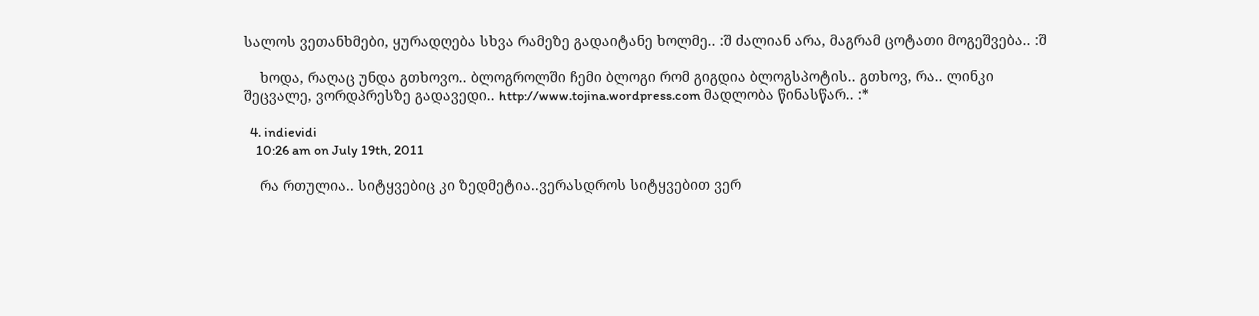სალოს ვეთანხმები, ყურადღება სხვა რამეზე გადაიტანე ხოლმე.. :შ ძალიან არა, მაგრამ ცოტათი მოგეშვება.. :შ

    ხოდა, რაღაც უნდა გთხოვო.. ბლოგროლში ჩემი ბლოგი რომ გიგდია ბლოგსპოტის.. გთხოვ, რა.. ლინკი შეცვალე, ვორდპრესზე გადავედი.. http://www.tojina.wordpress.com მადლობა წინასწარ.. :*

  4. indievidi
    10:26 am on July 19th, 2011

    რა რთულია.. სიტყვებიც კი ზედმეტია..ვერასდროს სიტყვებით ვერ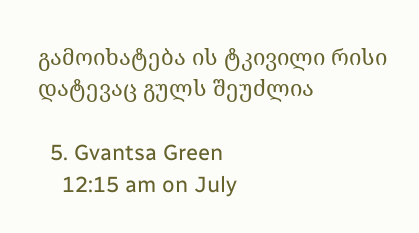გამოიხატება ის ტკივილი რისი დატევაც გულს შეუძლია

  5. Gvantsa Green
    12:15 am on July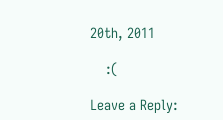20th, 2011

    :(

Leave a Reply: